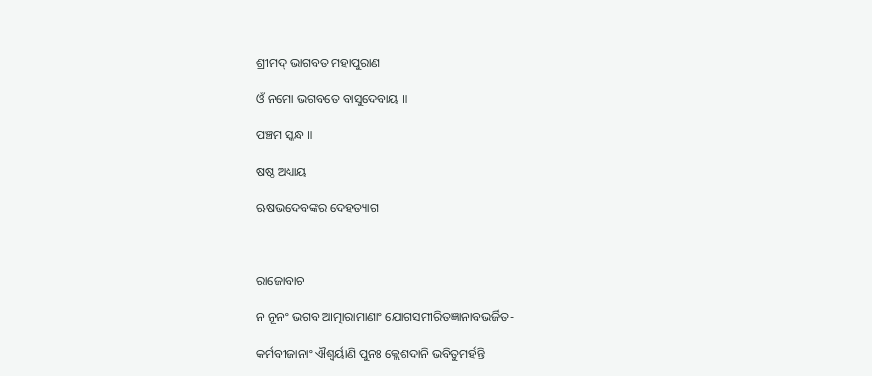ଶ୍ରୀମଦ୍ ଭାଗବତ ମହାପୁରାଣ

ଓଁ ନମୋ ଭଗବତେ ବାସୁଦେବାୟ ॥

ପଞ୍ଚମ ସ୍କନ୍ଧ ॥

ଷଷ୍ଠ ଅଧ୍ୟାୟ

ଋଷଭଦେବଙ୍କର ଦେହତ୍ୟାଗ



ରାଜୋବାଚ

ନ ନୂନଂ ଭଗବ ଆତ୍ମାରାମାଣାଂ ଯୋଗସମୀରିତଜ୍ଞାନାବଭର୍ଜିତ-

କର୍ମବୀଜାନାଂ ଐଶ୍ୱର୍ୟାଣି ପୁନଃ କ୍ଲେଶଦାନି ଭବିତୁମର୍ହନ୍ତି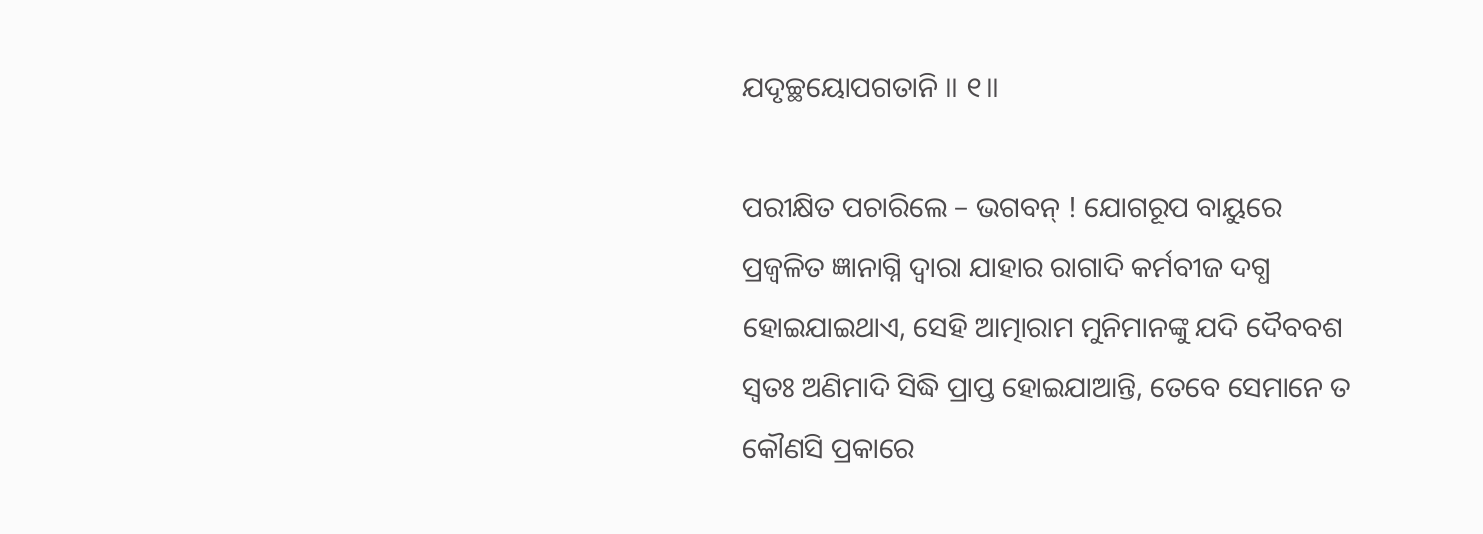ଯଦୃଚ୍ଛୟୋପଗତାନି ॥ ୧॥

ପରୀକ୍ଷିତ ପଚାରିଲେ – ଭଗବନ୍ ! ଯୋଗରୂପ ବାୟୁରେ ପ୍ରଜ୍ବଳିତ ଜ୍ଞାନାଗ୍ନି ଦ୍ବାରା ଯାହାର ରାଗାଦି କର୍ମବୀଜ ଦଗ୍ଧ ହୋଇଯାଇଥାଏ, ସେହି ଆତ୍ମାରାମ ମୁନିମାନଙ୍କୁ ଯଦି ଦୈବବଶ ସ୍ବତଃ ଅଣିମାଦି ସିଦ୍ଧି ପ୍ରାପ୍ତ ହୋଇଯାଆନ୍ତି, ତେବେ ସେମାନେ ତ କୌଣସି ପ୍ରକାରେ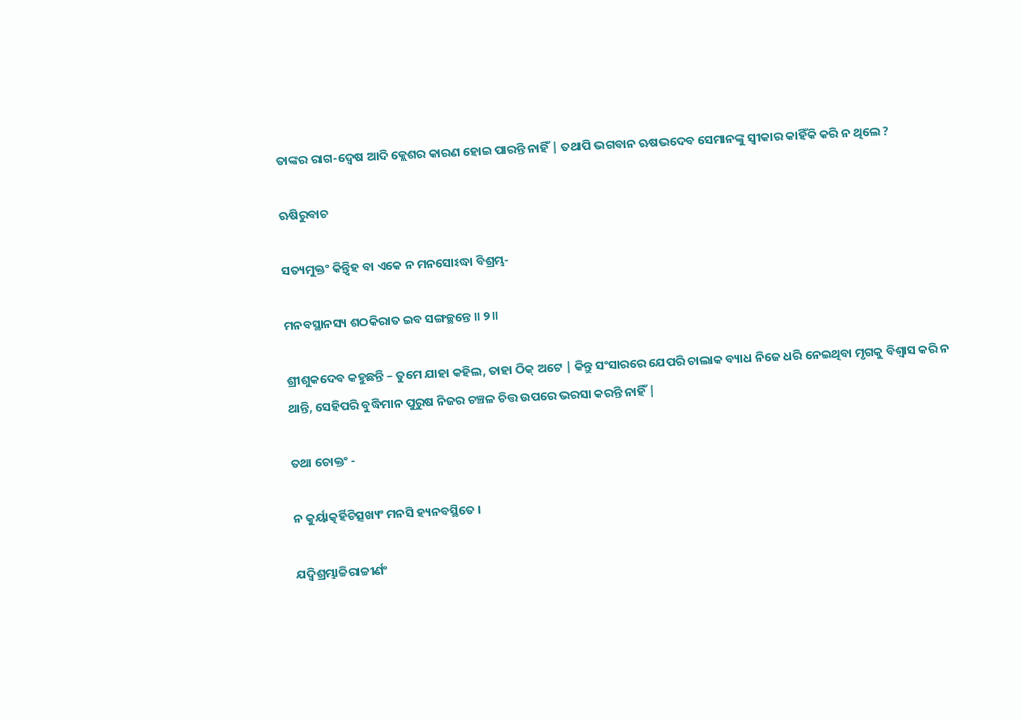ତାଙ୍କର ରାଗ-ଦ୍ବେଷ ଆଦି କ୍ଲେଶର କାରଣ ହୋଇ ପାରନ୍ତି ନାହିଁ | ତଥାପି ଭଗବାନ ଋଷଭଦେବ ସେମାନଙ୍କୁ ସ୍ବୀକାର କାହିଁକି କରି ନ ଥିଲେ ?

ଋଷିରୁବାଚ

ସତ୍ୟମୁକ୍ତଂ କିନ୍ତ୍ୱିହ ବା ଏକେ ନ ମନସୋଽଦ୍ଧା ବିଶ୍ରମ୍ଭ-

ମନବସ୍ଥାନସ୍ୟ ଶଠକିରାତ ଇବ ସଙ୍ଗଚ୍ଛନ୍ତେ ॥ ୨॥

ଶ୍ରୀଶୁକଦେବ କହୁଛନ୍ତି – ତୁମେ ଯାହା କହିଲ, ତାହା ଠିକ୍ ଅଟେ | କିନ୍ତୁ ସଂସାରରେ ଯେପରି ଚାଲାକ ବ୍ୟାଧ ନିଜେ ଧରି ନେଇଥିବା ମୃଗକୁ ବିଶ୍ବାସ କରି ନ ଥାନ୍ତି, ସେହିପରି ବୁଦ୍ଧିମାନ ପୁରୁଷ ନିଜର ଚଞ୍ଚଳ ଚିତ୍ତ ଉପରେ ଭରସା କରନ୍ତି ନାହିଁ |

ତଥା ଚୋକ୍ତଂ -

ନ କୁର୍ୟାତ୍କର୍ହିଚିତ୍ସଖ୍ୟଂ ମନସି ହ୍ୟନବସ୍ଥିତେ ।

ଯଦ୍ୱିଶ୍ରମ୍ଭାଚ୍ଚିରାଚ୍ଚୀର୍ଣଂ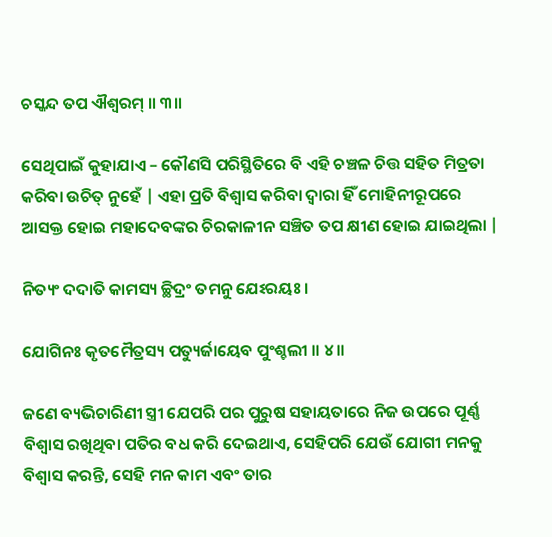ଚସ୍କନ୍ଦ ତପ ଐଶ୍ୱରମ୍ ॥ ୩॥

ସେଥିପାଇଁ କୁହାଯାଏ – କୌଣସି ପରିସ୍ଥିତିରେ ବି ଏହି ଚଞ୍ଚଳ ଚିତ୍ତ ସହିତ ମିତ୍ରତା କରିବା ଉଚିତ୍ ନୁହେଁ | ଏହା ପ୍ରତି ବିଶ୍ବାସ କରିବା ଦ୍ବାରା ହିଁ ମୋହିନୀରୂପରେ ଆସକ୍ତ ହୋଇ ମହାଦେବଙ୍କର ଚିରକାଳୀନ ସଞ୍ଚିତ ତପ କ୍ଷୀଣ ହୋଇ ଯାଇଥିଲା |

ନିତ୍ୟଂ ଦଦାତି କାମସ୍ୟ ଚ୍ଛିଦ୍ରଂ ତମନୁ ଯେଽରୟଃ ।

ଯୋଗିନଃ କୃତମୈତ୍ରସ୍ୟ ପତ୍ୟୁର୍ଜାୟେବ ପୁଂଶ୍ଚଲୀ ॥ ୪॥

ଜଣେ ବ୍ୟଭିଚାରିଣୀ ସ୍ତ୍ରୀ ଯେପରି ପର ପୁରୁଷ ସହାୟତାରେ ନିଜ ଉପରେ ପୂର୍ଣ୍ଣ ବିଶ୍ବାସ ରଖିଥିବା ପତିର ବଧ କରି ଦେଇଥାଏ, ସେହିପରି ଯେଉଁ ଯୋଗୀ ମନକୁ ବିଶ୍ବାସ କରନ୍ତି, ସେହି ମନ କାମ ଏବଂ ତାର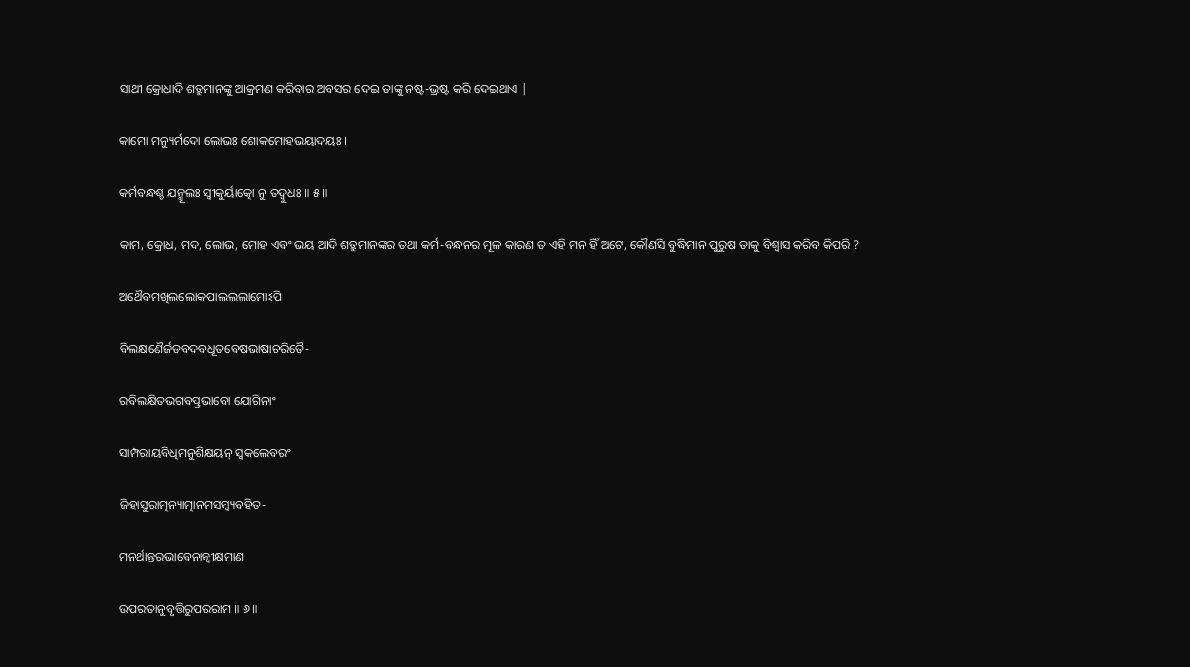ସାଥୀ କ୍ରୋଧାଦି ଶତ୍ରୁମାନଙ୍କୁ ଆକ୍ରମଣ କରିବାର ଅବସର ଦେଇ ତାଙ୍କୁ ନଷ୍ଟ-ଭ୍ରଷ୍ଟ କରି ଦେଇଥାଏ |

କାମୋ ମନ୍ୟୁର୍ମଦୋ ଲୋଭଃ ଶୋକମୋହଭୟାଦୟଃ ।

କର୍ମବନ୍ଧଶ୍ଚ ଯନ୍ମୂଲଃ ସ୍ୱୀକୁର୍ୟାତ୍କୋ ନୁ ତଦ୍ବୁଧଃ ॥ ୫॥

କାମ, କ୍ରୋଧ, ମଦ, ଲୋଭ, ମୋହ ଏବଂ ଭୟ ଆଦି ଶତ୍ରୁମାନଙ୍କର ତଥା କର୍ମ-ବନ୍ଧନର ମୂଳ କାରଣ ତ ଏହି ମନ ହିଁ ଅଟେ, କୌଣସି ବୁଦ୍ଧିମାନ ପୁରୁଷ ତାକୁ ବିଶ୍ବାସ କରିବ କିପରି ?

ଅଥୈବମଖିଲଲୋକପାଲଲଲାମୋଽପି

ବିଲକ୍ଷଣୈର୍ଜଡବଦବଧୂତବେଷଭାଷାଚରିତୈ-

ରବିଲକ୍ଷିତଭଗବତ୍ପ୍ରଭାବୋ ଯୋଗିନାଂ

ସାମ୍ପରାୟବିଧିମନୁଶିକ୍ଷୟନ୍ ସ୍ୱକଲେବରଂ

ଜିହାସୁରାତ୍ମନ୍ୟାତ୍ମାନମସମ୍ବ୍ୟବହିତ-

ମନର୍ଥାନ୍ତରଭାବେନାନ୍ୱୀକ୍ଷମାଣ

ଉପରତାନୁବୃତ୍ତିରୁପରରାମ ॥ ୬॥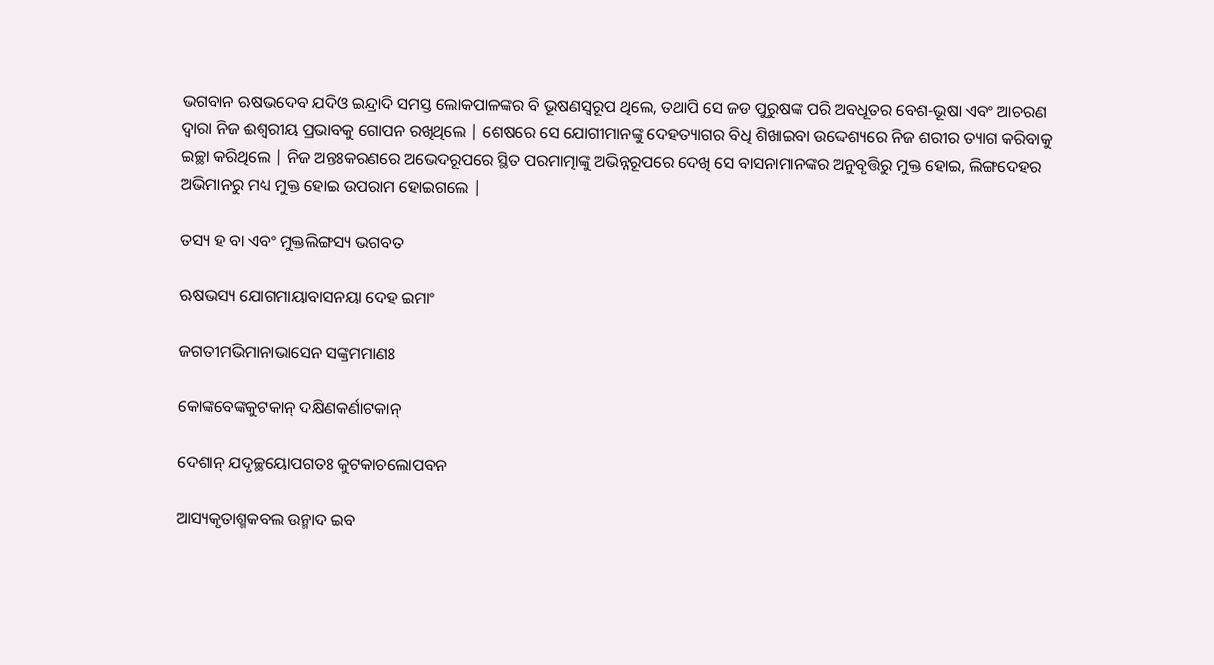ଭଗବାନ ଋଷଭଦେବ ଯଦିଓ ଇନ୍ଦ୍ରାଦି ସମସ୍ତ ଲୋକପାଳଙ୍କର ବି ଭୂଷଣସ୍ବରୂପ ଥିଲେ, ତଥାପି ସେ ଜଡ ପୁରୁଷଙ୍କ ପରି ଅବଧୂତର ବେଶ-ଭୂଷା ଏବଂ ଆଚରଣ ଦ୍ବାରା ନିଜ ଈଶ୍ବରୀୟ ପ୍ରଭାବକୁ ଗୋପନ ରଖିଥିଲେ | ଶେଷରେ ସେ ଯୋଗୀମାନଙ୍କୁ ଦେହତ୍ୟାଗର ବିଧି ଶିଖାଇବା ଉଦ୍ଦେଶ୍ୟରେ ନିଜ ଶରୀର ତ୍ୟାଗ କରିବାକୁ ଇଚ୍ଛା କରିଥିଲେ | ନିଜ ଅନ୍ତଃକରଣରେ ଅଭେଦରୂପରେ ସ୍ଥିତ ପରମାତ୍ମାଙ୍କୁ ଅଭିନ୍ନରୂପରେ ଦେଖି ସେ ବାସନାମାନଙ୍କର ଅନୁବୃତ୍ତିରୁ ମୁକ୍ତ ହୋଇ, ଲିଙ୍ଗଦେହର ଅଭିମାନରୁ ମଧ୍ୟ ମୁକ୍ତ ହୋଇ ଉପରାମ ହୋଇଗଲେ |

ତସ୍ୟ ହ ବା ଏବଂ ମୁକ୍ତଲିଙ୍ଗସ୍ୟ ଭଗବତ

ଋଷଭସ୍ୟ ଯୋଗମାୟାବାସନୟା ଦେହ ଇମାଂ

ଜଗତୀମଭିମାନାଭାସେନ ସଙ୍କ୍ରମମାଣଃ

କୋଙ୍କବେଙ୍କକୁଟକାନ୍ ଦକ୍ଷିଣକର୍ଣାଟକାନ୍

ଦେଶାନ୍ ଯଦୃଚ୍ଛୟୋପଗତଃ କୁଟକାଚଲୋପବନ

ଆସ୍ୟକୃତାଶ୍ମକବଲ ଉନ୍ମାଦ ଇବ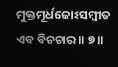ମୁକ୍ତମୂର୍ଧଜୋଽସମ୍ବୀତ ଏବ ବିଚଚାର ॥ ୭॥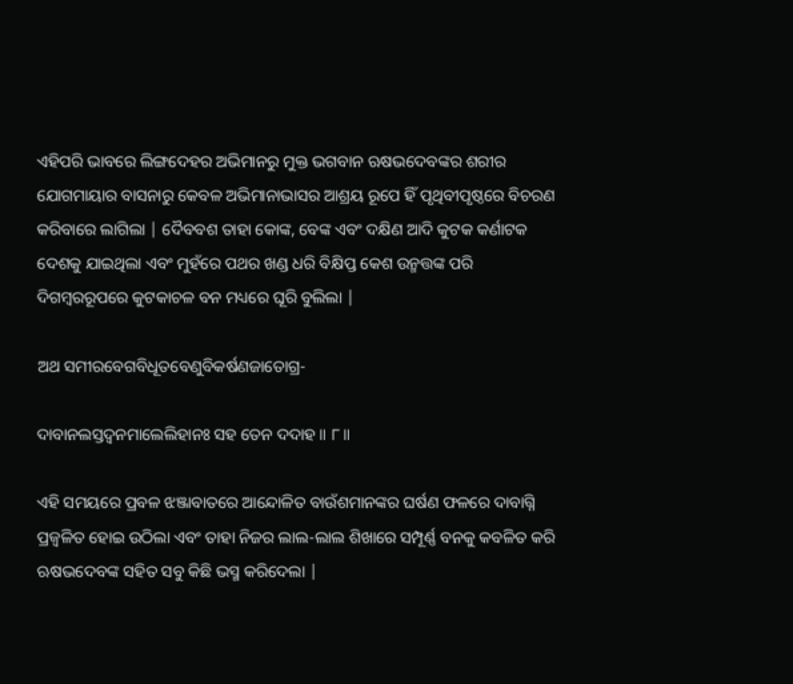ଏହିପରି ଭାବରେ ଲିଙ୍ଗଦେହର ଅଭିମାନରୁ ମୁକ୍ତ ଭଗବାନ ଋଷଭଦେବଙ୍କର ଶରୀର ଯୋଗମାୟାର ବାସନାରୁ କେବଳ ଅଭିମାନାଭାସର ଆଶ୍ରୟ ରୂପେ ହିଁ ପୃଥିବୀପୃଷ୍ଠରେ ବିଚରଣ କରିବାରେ ଲାଗିଲା | ଦୈବବଶ ତାହା କୋଙ୍କ, ବେଙ୍କ ଏବଂ ଦକ୍ଷିଣ ଆଦି କୁଟକ କର୍ଣାଟକ ଦେଶକୁ ଯାଇଥିଲା ଏବଂ ମୁହଁରେ ପଥର ଖଣ୍ଡ ଧରି ବିକ୍ଷିପ୍ତ କେଶ ଉନ୍ମତ୍ତଙ୍କ ପରି ଦିଗମ୍ବରରୂପରେ କୁଟକାଚଳ ବନ ମଧ୍ୟରେ ଘୂରି ବୁଲିଲା |

ଅଥ ସମୀରବେଗବିଧୂତବେଣୁବିକର୍ଷଣଜାତୋଗ୍ର-

ଦାବାନଲସ୍ତଦ୍ୱନମାଲେଲିହାନଃ ସହ ତେନ ଦଦାହ ॥ ୮॥

ଏହି ସମୟରେ ପ୍ରବଳ ଝଞ୍ଜାବାତରେ ଆନ୍ଦୋଳିତ ବାଉଁଶମାନଙ୍କର ଘର୍ଷଣ ଫଳରେ ଦାବାଗ୍ନି ପ୍ରଜ୍ବଳିତ ହୋଇ ଉଠିଲା ଏବଂ ତାହା ନିଜର ଲାଲ-ଲାଲ ଶିଖାରେ ସମ୍ପୂର୍ଣ୍ଣ ବନକୁ କବଳିତ କରି ଋଷଭଦେବଙ୍କ ସହିତ ସବୁ କିଛି ଭସ୍ମ କରିଦେଲା |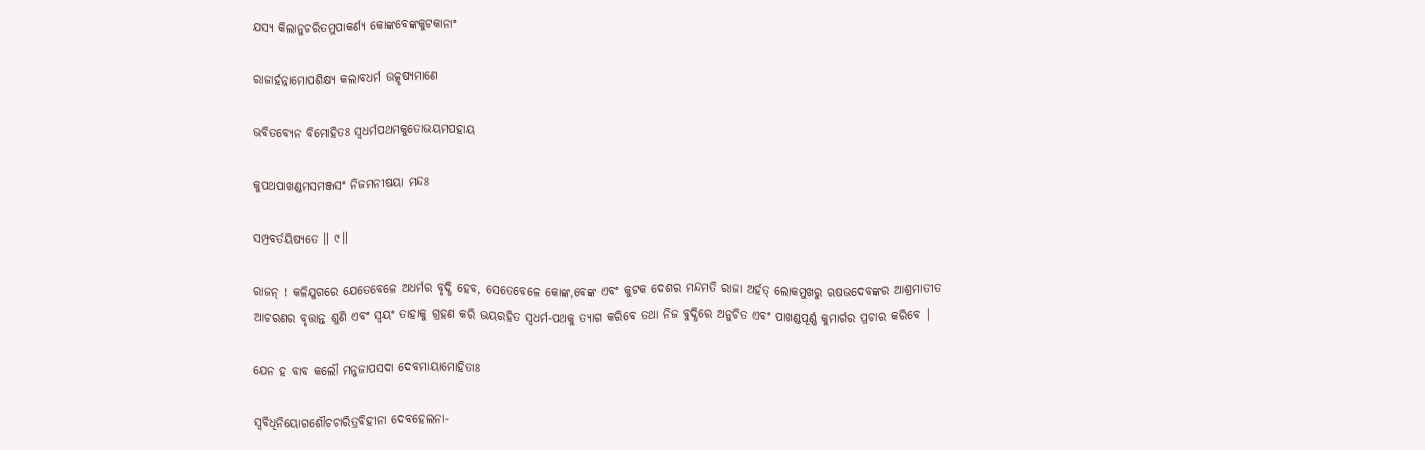ଯସ୍ୟ କିଲାନୁଚରିତମୁପାକର୍ଣ୍ୟ କୋଙ୍କବେଙ୍କକୁଟକାନାଂ

ରାଜାର୍ହନ୍ନାମୋପଶିକ୍ଷ୍ୟ କଲାବଧର୍ମ ଉତ୍କୃଷ୍ୟମାଣେ

ଭବିତବ୍ୟେନ ବିମୋହିତଃ ସ୍ୱଧର୍ମପଥମକୁତୋଭୟମପହାୟ

କୁପଥପାଖଣ୍ଡମସମଞ୍ଜସଂ ନିଜମନୀଷୟା ମନ୍ଦଃ

ସମ୍ପ୍ରବର୍ତୟିଷ୍ୟତେ ॥ ୯॥

ରାଜନ୍ ! କଳିଯୁଗରେ ଯେତେବେଳେ ଅଧର୍ମର ବୃଦ୍ଧି ହେବ, ସେତେବେଳେ କୋଙ୍କ,ବେଙ୍କ ଏବଂ କୁଟକ ଦେଶର ମନ୍ଦମତି ରାଜା ଅର୍ହତ୍ ଲୋକମୁଖରୁ ଋଷଭଦେବଙ୍କର ଆଶ୍ରମାତୀତ ଆଚରଣର ବୃତ୍ତାନ୍ତ ଶୁଣି ଏବଂ ସ୍ବୟଂ ତାହାକୁ ଗ୍ରହଣ କରି ଭୟରହିତ ସ୍ବଧର୍ମ-ପଥକୁ ତ୍ୟାଗ କରିବେ ତଥା ନିଜ ବୁଦ୍ଧିରେ ଅନୁଚିତ ଏବଂ ପାଖଣ୍ଡପୂର୍ଣ୍ଣ କୁମାର୍ଗର ପ୍ରଚାର କରିବେ |

ଯେନ ହ ବାବ କଲୌ ମନୁଜାପସଦା ଦେବମାୟାମୋହିତାଃ

ସ୍ୱବିଧିନିୟୋଗଶୌଚଚାରିତ୍ରବିହୀନା ଦେବହେଲନା-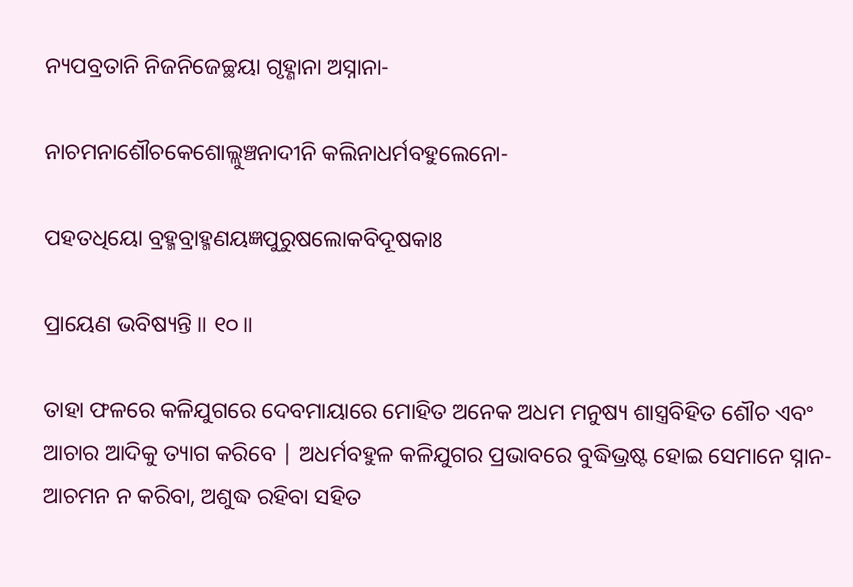ନ୍ୟପବ୍ରତାନି ନିଜନିଜେଚ୍ଛୟା ଗୃହ୍ଣାନା ଅସ୍ନାନା-

ନାଚମନାଶୌଚକେଶୋଲ୍ଲୁଞ୍ଚନାଦୀନି କଲିନାଧର୍ମବହୁଲେନୋ-

ପହତଧିୟୋ ବ୍ରହ୍ମବ୍ରାହ୍ମଣୟଜ୍ଞପୁରୁଷଲୋକବିଦୂଷକାଃ

ପ୍ରାୟେଣ ଭବିଷ୍ୟନ୍ତି ॥ ୧୦॥

ତାହା ଫଳରେ କଳିଯୁଗରେ ଦେବମାୟାରେ ମୋହିତ ଅନେକ ଅଧମ ମନୁଷ୍ୟ ଶାସ୍ତ୍ରବିହିତ ଶୌଚ ଏବଂ ଆଚାର ଆଦିକୁ ତ୍ୟାଗ କରିବେ | ଅଧର୍ମବହୁଳ କଳିଯୁଗର ପ୍ରଭାବରେ ବୁଦ୍ଧିଭ୍ରଷ୍ଟ ହୋଇ ସେମାନେ ସ୍ନାନ-ଆଚମନ ନ କରିବା, ଅଶୁଦ୍ଧ ରହିବା ସହିତ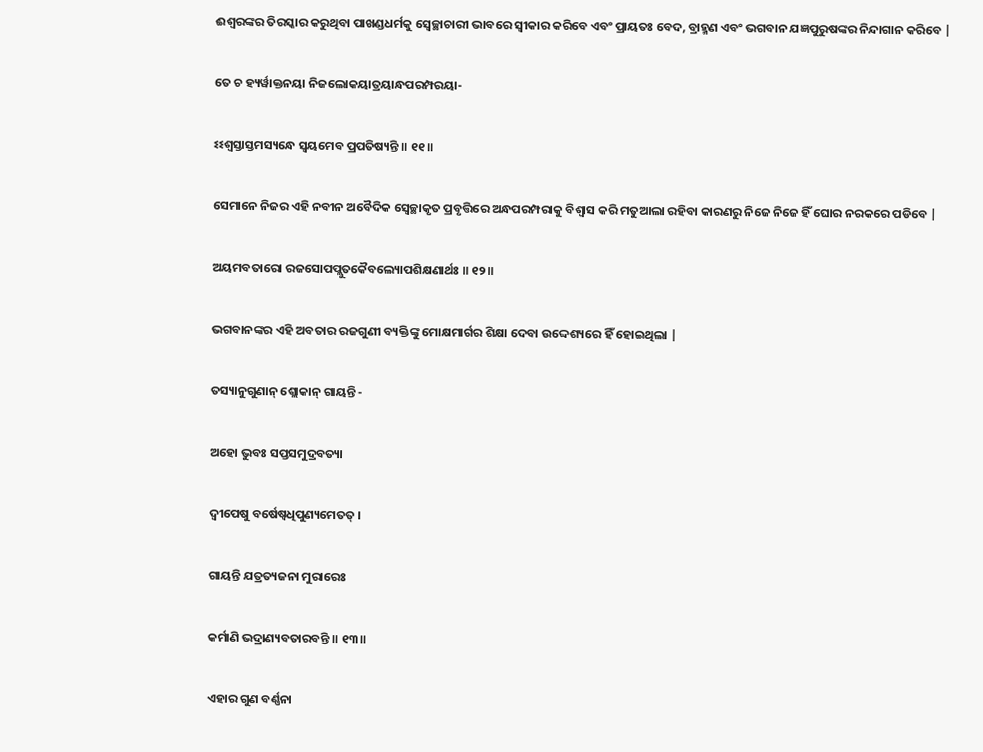ଈଶ୍ବରଙ୍କର ତିରସ୍କାର କରୁଥିବା ପାଖଣ୍ଡଧର୍ମକୁ ସ୍ବେଚ୍ଛାଚାରୀ ଭାବରେ ସ୍ବୀକାର କରିବେ ଏବଂ ପ୍ରାୟତଃ ବେଦ, ବ୍ରାହ୍ମଣ ଏବଂ ଭଗବାନ ଯଜ୍ଞପୁରୁଷଙ୍କର ନିନ୍ଦାଗାନ କରିବେ |

ତେ ଚ ହ୍ୟର୍ୱାକ୍ତନୟା ନିଜଲୋକୟାତ୍ରୟାନ୍ଧପରମ୍ପରୟା-

ଽଽଶ୍ୱସ୍ତାସ୍ତମସ୍ୟନ୍ଧେ ସ୍ୱୟମେବ ପ୍ରପତିଷ୍ୟନ୍ତି ॥ ୧୧॥

ସେମାନେ ନିଜର ଏହି ନବୀନ ଅବୈଦିକ ସ୍ବେଚ୍ଛାକୃତ ପ୍ରବୃତ୍ତିରେ ଅନ୍ଧପରମ୍ପରାକୁ ବିଶ୍ବାସ କରି ମତୁଆଲା ରହିବା କାରଣରୁ ନିଜେ ନିଜେ ହିଁ ଘୋର ନରକରେ ପଡିବେ |

ଅୟମବତାରୋ ରଜସୋପପ୍ଲୁତକୈବଲ୍ୟୋପଶିକ୍ଷଣାର୍ଥଃ ॥ ୧୨॥

ଭଗବାନଙ୍କର ଏହି ଅବତାର ରଜଗୁଣୀ ବ୍ୟକ୍ତିଙ୍କୁ ମୋକ୍ଷମାର୍ଗର ଶିକ୍ଷା ଦେବା ଉଦ୍ଦେଶ୍ୟରେ ହିଁ ହୋଇଥିଲା |

ତସ୍ୟାନୁଗୁଣାନ୍ ଶ୍ଲୋକାନ୍ ଗାୟନ୍ତି -

ଅହୋ ଭୁବଃ ସପ୍ତସମୁଦ୍ରବତ୍ୟା

ଦ୍ୱୀପେଷୁ ବର୍ଷେଷ୍ୱଧିପୁଣ୍ୟମେତତ୍ ।

ଗାୟନ୍ତି ଯତ୍ରତ୍ୟଜନା ମୁରାରେଃ

କର୍ମାଣି ଭଦ୍ରାଣ୍ୟବତାରବନ୍ତି ॥ ୧୩॥

ଏହାର ଗୁଣ ବର୍ଣ୍ଣନା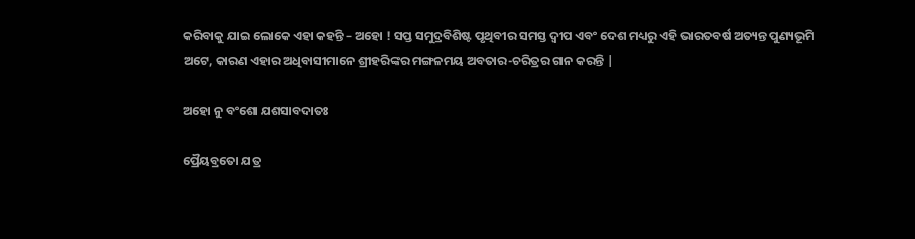କରିବାକୁ ଯାଇ ଲୋକେ ଏହା କହନ୍ତି – ଅହୋ ! ସପ୍ତ ସମୁଦ୍ରବିଶିଷ୍ଟ ପୃଥିବୀର ସମସ୍ତ ଦ୍ବୀପ ଏବଂ ଦେଶ ମଧ୍ୟରୁ ଏହି ଭାରତବର୍ଷ ଅତ୍ୟନ୍ତ ପୁଣ୍ୟଭୂମି ଅଟେ, କାରଣ ଏହାର ଅଧିବାସୀମାନେ ଶ୍ରୀହରିଙ୍କର ମଙ୍ଗଳମୟ ଅବତାର-ଚରିତ୍ରର ଗାନ କରନ୍ତି |

ଅହୋ ନୁ ବଂଶୋ ଯଶସାବଦାତଃ

ପ୍ରୈୟବ୍ରତୋ ଯତ୍ର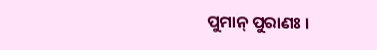ପୁମାନ୍ ପୁରାଣଃ ।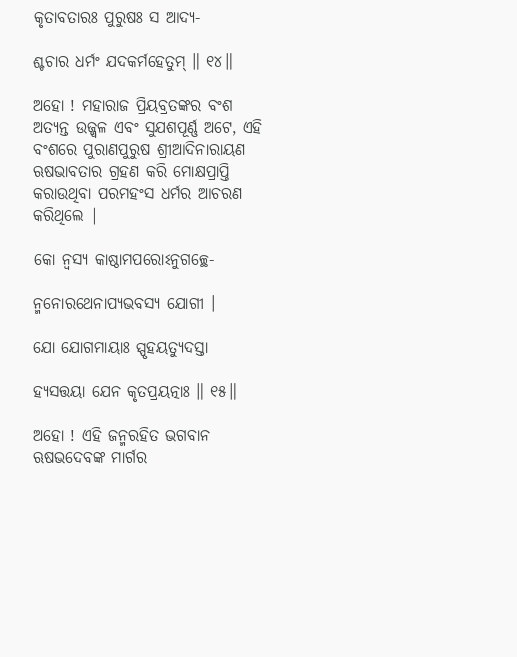କୃତାବତାରଃ ପୁରୁଷଃ ସ ଆଦ୍ୟ-

ଶ୍ଚଚାର ଧର୍ମଂ ଯଦକର୍ମହେତୁମ୍ ॥ ୧୪॥

ଅହୋ ! ମହାରାଜ ପ୍ରିୟବ୍ରତଙ୍କର ବଂଶ ଅତ୍ୟନ୍ତ ଉଜ୍ଜ୍ବଳ ଏବଂ ସୁଯଶପୂର୍ଣ୍ଣ ଅଟେ, ଏହି ବଂଶରେ ପୁରାଣପୁରୁଷ ଶ୍ରୀଆଦିନାରାୟଣ ଋଷଭାବତାର ଗ୍ରହଣ କରି ମୋକ୍ଷପ୍ରାପ୍ତି କରାଉଥିବା ପରମହଂସ ଧର୍ମର ଆଚରଣ କରିଥିଲେ |

କୋ ନ୍ୱସ୍ୟ କାଷ୍ଠାମପରୋଽନୁଗଚ୍ଛେ-

ନ୍ମନୋରଥେନାପ୍ୟଭବସ୍ୟ ଯୋଗୀ ।

ଯୋ ଯୋଗମାୟାଃ ସ୍ପୃହୟତ୍ୟୁଦସ୍ତା

ହ୍ୟସତ୍ତୟା ଯେନ କୃତପ୍ରୟତ୍ନାଃ ॥ ୧୫॥

ଅହୋ ! ଏହି ଜନ୍ମରହିତ ଭଗବାନ ଋଷଭଦେବଙ୍କ ମାର୍ଗର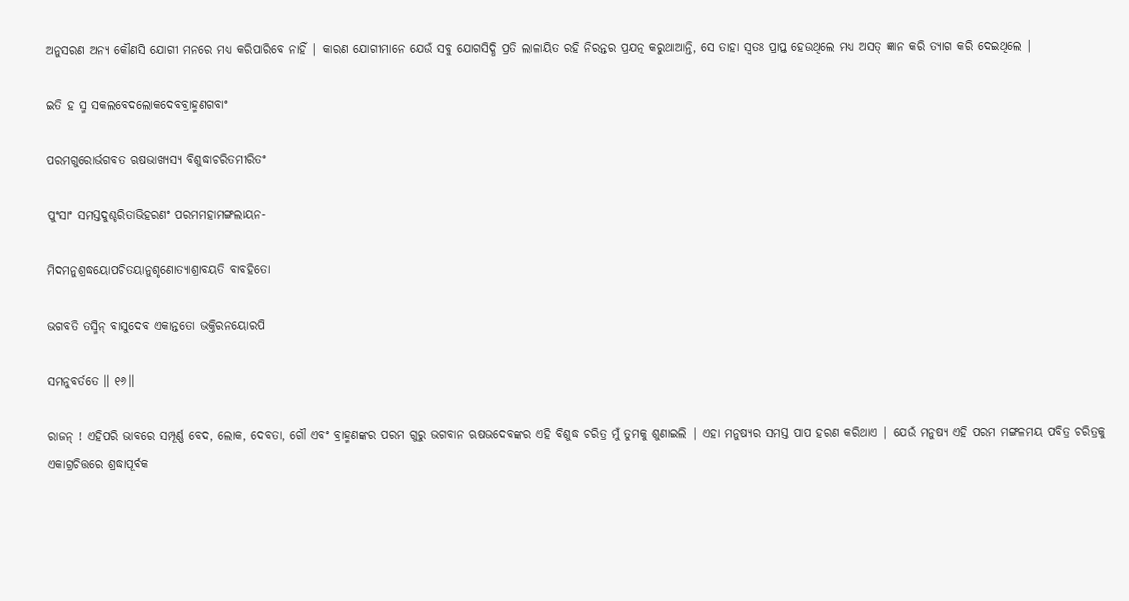ଅନୁସରଣ ଅନ୍ୟ କୌଣସି ଯୋଗୀ ମନରେ ମଧ୍ୟ କରିପାରିବେ ନାହିଁ | କାରଣ ଯୋଗୀମାନେ ଯେଉଁ ସବୁ ଯୋଗସିଦ୍ଧି ପ୍ରତି ଲାଳାୟିତ ରହି ନିରନ୍ତର ପ୍ରଯତ୍ନ କରୁଥାଆନ୍ତି, ସେ ତାହା ସ୍ବତଃ ପ୍ରାପ୍ତ ହେଉଥିଲେ ମଧ୍ୟ ଅସତ୍ ଜ୍ଞାନ କରି ତ୍ୟାଗ କରି ଦେଇଥିଲେ |

ଇତି ହ ସ୍ମ ସକଲବେଦଲୋକଦେବବ୍ରାହ୍ମଣଗବାଂ

ପରମଗୁରୋର୍ଭଗବତ ଋଷଭାଖ୍ୟସ୍ୟ ବିଶୁଦ୍ଧାଚରିତମୀରିତଂ

ପୁଂସାଂ ସମସ୍ତଦୁଶ୍ଚରିତାଭିହରଣଂ ପରମମହାମଙ୍ଗଲାୟନ-

ମିଦମନୁଶ୍ରଦ୍ଧୟୋପଚିତୟାନୁଶୃଣୋତ୍ୟାଶ୍ରାବୟତି ବାବହିତୋ

ଭଗବତି ତସ୍ମିନ୍ ବାସୁଦେବ ଏକାନ୍ତତୋ ଭକ୍ତିରନୟୋରପି

ସମନୁବର୍ତତେ ॥ ୧୬॥

ରାଜନ୍ ! ଏହିପରି ଭାବରେ ସମ୍ପୂର୍ଣ୍ଣ ବେଦ, ଲୋକ, ଦେବତା, ଗୌ ଏବଂ ବ୍ରାହ୍ମଣଙ୍କର ପରମ ଗୁରୁ ଭଗବାନ ଋଷଭଦେବଙ୍କର ଏହି ବିଶୁଦ୍ଧ ଚରିତ୍ର ମୁଁ ତୁମକୁ ଶୁଣାଇଲି | ଏହା ମନୁଷ୍ୟର ସମସ୍ତ ପାପ ହରଣ କରିଥାଏ | ଯେଉଁ ମନୁଷ୍ୟ ଏହି ପରମ ମଙ୍ଗଳମୟ ପବିତ୍ର ଚରିତ୍ରକୁ ଏକାଗ୍ରଚିତ୍ତରେ ଶ୍ରଦ୍ଧାପୂର୍ବକ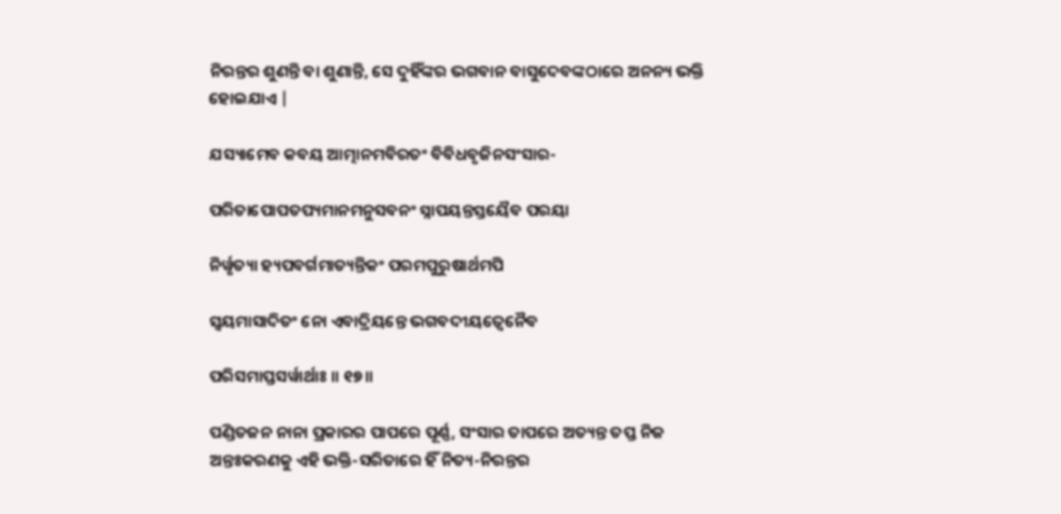ନିରନ୍ତର ଶୁଣନ୍ତି ବା ଶୁଣାନ୍ତି, ସେ ଦୁହିଁଙ୍କର ଭଗବାନ ବାସୁଦେବଙ୍କଠାରେ ଅନନ୍ୟ ଭକ୍ତି ହୋଇଯାଏ |

ଯସ୍ୟାମେବ କବୟ ଆତ୍ମାନମବିରତଂ ବିବିଧବୃଜିନସଂସାର-

ପରିତାପୋପତପ୍ୟମାନମନୁସବନଂ ସ୍ନାପୟନ୍ତସ୍ତୟୈବ ପରୟା

ନିର୍ୱୃତ୍ୟା ହ୍ୟପବର୍ଗମାତ୍ୟନ୍ତିକଂ ପରମପୁରୁଷାର୍ଥମପି

ସ୍ୱୟମାସାଦିତଂ ନୋ ଏବାଦ୍ରିୟନ୍ତେ ଭଗବଦୀୟତ୍ୱେନୈବ

ପରିସମାପ୍ତସର୍ୱାର୍ଥାଃ ॥ ୧୭॥

ପଣ୍ଡିତଜନ ନାନା ପ୍ରକାରର ପାପରେ ପୂର୍ଣ୍ଣ, ସଂସାର ତାପରେ ଅତ୍ୟନ୍ତ ତପ୍ତ ନିଜ ଅନ୍ତଃକରଣକୁ ଏହି ଭକ୍ତି-ସରିତାରେ ହିଁ ନିତ୍ୟ-ନିରନ୍ତର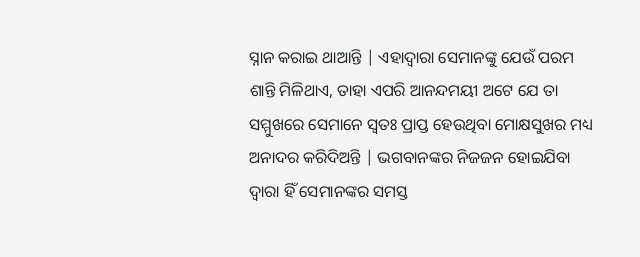ସ୍ନାନ କରାଇ ଥାଆନ୍ତି | ଏହାଦ୍ବାରା ସେମାନଙ୍କୁ ଯେଉଁ ପରମ ଶାନ୍ତି ମିଳିଥାଏ, ତାହା ଏପରି ଆନନ୍ଦମୟୀ ଅଟେ ଯେ ତା ସମ୍ମୁଖରେ ସେମାନେ ସ୍ବତଃ ପ୍ରାପ୍ତ ହେଉଥିବା ମୋକ୍ଷସୁଖର ମଧ୍ୟ ଅନାଦର କରିଦିଅନ୍ତି | ଭଗବାନଙ୍କର ନିଜଜନ ହୋଇଯିବା ଦ୍ବାରା ହିଁ ସେମାନଙ୍କର ସମସ୍ତ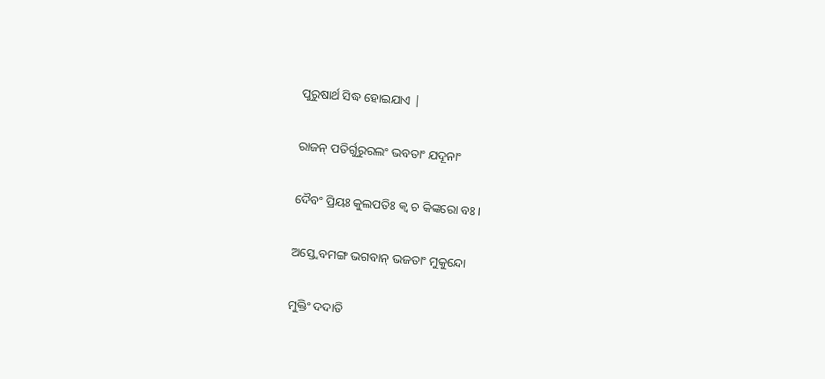ପୁରୁଷାର୍ଥ ସିଦ୍ଧ ହୋଇଯାଏ |

ରାଜନ୍ ପତିର୍ଗୁରୁରଲଂ ଭବତାଂ ଯଦୂନାଂ

ଦୈବଂ ପ୍ରିୟଃ କୁଲପତିଃ କ୍ୱ ଚ କିଙ୍କରୋ ବଃ ।

ଅସ୍ତ୍ୱେବମଙ୍ଗ ଭଗବାନ୍ ଭଜତାଂ ମୁକୁନ୍ଦୋ

ମୁକ୍ତିଂ ଦଦାତି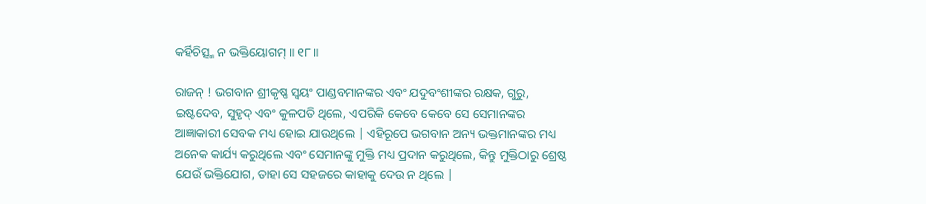କର୍ହିଚିତ୍ସ୍ମ ନ ଭକ୍ତିୟୋଗମ୍ ॥ ୧୮॥

ରାଜନ୍ ! ଭଗବାନ ଶ୍ରୀକୃଷ୍ଣ ସ୍ବୟଂ ପାଣ୍ଡବମାନଙ୍କର ଏବଂ ଯଦୁବଂଶୀଙ୍କର ରକ୍ଷକ, ଗୁରୁ, ଇଷ୍ଟଦେବ, ସୁହୃଦ୍ ଏବଂ କୁଳପତି ଥିଲେ, ଏପରିକି କେବେ କେବେ ସେ ସେମାନଙ୍କର ଆଜ୍ଞାକାରୀ ସେବକ ମଧ୍ୟ ହୋଇ ଯାଉଥିଲେ | ଏହିରୂପେ ଭଗବାନ ଅନ୍ୟ ଭକ୍ତମାନଙ୍କର ମଧ୍ୟ ଅନେକ କାର୍ଯ୍ୟ କରୁଥିଲେ ଏବଂ ସେମାନଙ୍କୁ ମୁକ୍ତି ମଧ୍ୟ ପ୍ରଦାନ କରୁଥିଲେ, କିନ୍ତୁ ମୁକ୍ତିଠାରୁ ଶ୍ରେଷ୍ଠ ଯେଉଁ ଭକ୍ତିଯୋଗ, ତାହା ସେ ସହଜରେ କାହାକୁ ଦେଉ ନ ଥିଲେ |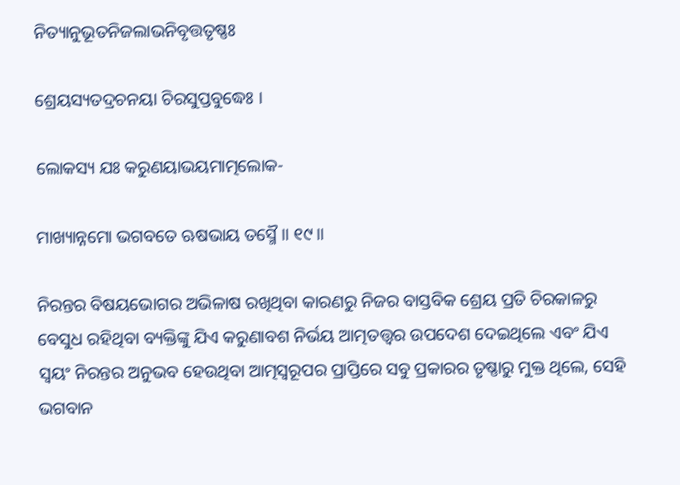ନିତ୍ୟାନୁଭୂତନିଜଲାଭନିବୃତ୍ତତୃଷ୍ଣଃ

ଶ୍ରେୟସ୍ୟତଦ୍ରଚନୟା ଚିରସୁପ୍ତବୁଦ୍ଧେଃ ।

ଲୋକସ୍ୟ ଯଃ କରୁଣୟାଭୟମାତ୍ମଲୋକ-

ମାଖ୍ୟାନ୍ନମୋ ଭଗବତେ ଋଷଭାୟ ତସ୍ମୈ ॥ ୧୯॥

ନିରନ୍ତର ବିଷୟଭୋଗର ଅଭିଳାଷ ରଖିଥିବା କାରଣରୁ ନିଜର ବାସ୍ତବିକ ଶ୍ରେୟ ପ୍ରତି ଚିରକାଳରୁ ବେସୁଧ ରହିଥିବା ବ୍ୟକ୍ତିଙ୍କୁ ଯିଏ କରୁଣାବଶ ନିର୍ଭୟ ଆତ୍ମତତ୍ତ୍ବର ଉପଦେଶ ଦେଇଥିଲେ ଏବଂ ଯିଏ ସ୍ବୟଂ ନିରନ୍ତର ଅନୁଭବ ହେଉଥିବା ଆତ୍ମସ୍ବରୂପର ପ୍ରାପ୍ତିରେ ସବୁ ପ୍ରକାରର ତୃଷ୍ଣାରୁ ମୁକ୍ତ ଥିଲେ, ସେହି ଭଗବାନ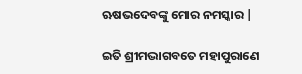ଋଷଭଦେବଙ୍କୁ ମୋର ନମସ୍କାର |

ଇତି ଶ୍ରୀମଦ୍ଭାଗବତେ ମହାପୁରାଣେ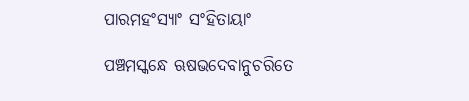ପାରମହଂସ୍ୟାଂ ସଂହିତାୟାଂ

ପଞ୍ଚମସ୍କନ୍ଧେ ଋଷଭଦେବାନୁଚରିତେ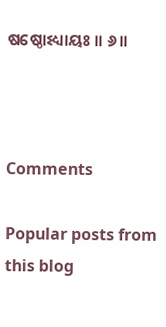ଷଷ୍ଠୋଽଧ୍ୟାୟଃ ॥ ୬॥



Comments

Popular posts from this blog